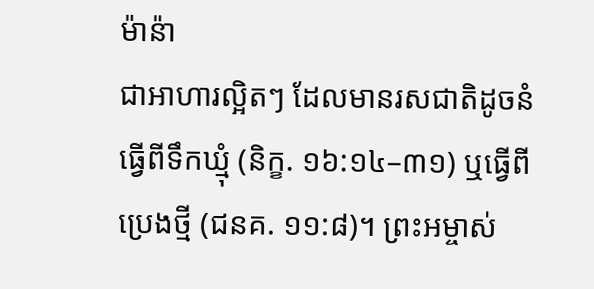ម៉ាន៉ា
ជាអាហារល្អិតៗ ដែលមានរសជាតិដូចនំធ្វើពីទឹកឃ្មុំ (និក្ខ. ១៦:១៤–៣១) ឬធ្វើពីប្រេងថ្មី (ជនគ. ១១:៨)។ ព្រះអម្ចាស់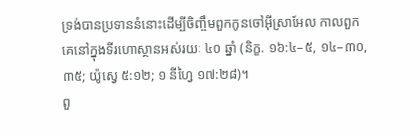ទ្រង់បានប្រទាននំនោះដើម្បីចិញ្ចឹមពួកកូនចៅអ៊ីស្រាអែល កាលពួកគេនៅក្នុងទីរហោស្ថានអស់រយៈ ៤០ ឆ្នាំ (និក្ខ. ១៦:៤–៥, ១៤–៣០, ៣៥; យ៉ូស្វេ ៥:១២; ១ នីហ្វៃ ១៧:២៨)។
ពួ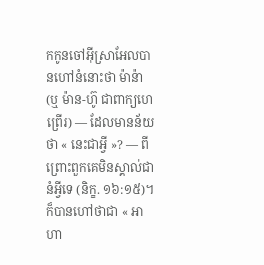កកូនចៅអ៊ីស្រាអែលបានហៅនំនោះថា ម៉ាន៉ា (ឬ ម៉ាន-ហ៊ូ ជាពាក្យហេព្រើរ) — ដែលមានន័យថា « នេះជាអ្វី »? — ពីព្រោះពួកគេមិនស្គាល់ជានំអ្វីទេ (និក្ខ. ១៦:១៥)។ ក៏បានហៅថាជា « អាហា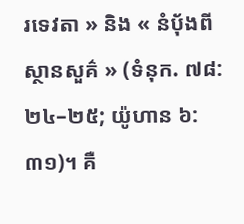រទេវតា » និង « នំប៉័ងពីស្ថានសួគ៌ » (ទំនុក. ៧៨:២៤–២៥; យ៉ូហាន ៦:៣១)។ គឺ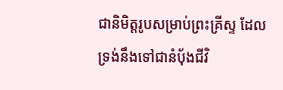ជានិមិត្តរូបសម្រាប់ព្រះគ្រីស្ទ ដែលទ្រង់នឹងទៅជានំប៉័ងជីវិ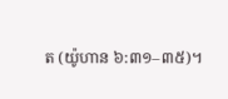ត (យ៉ូហាន ៦:៣១–៣៥)។